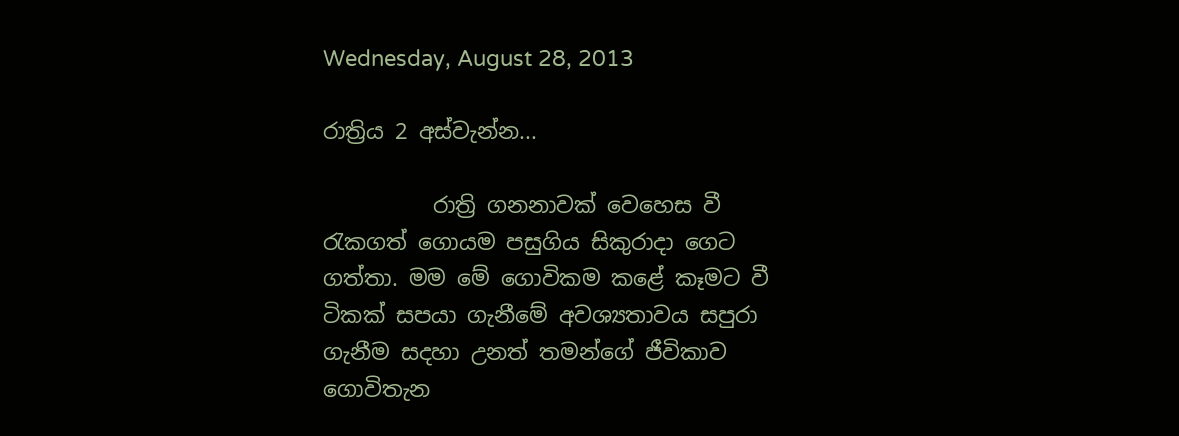Wednesday, August 28, 2013

රාත්‍රිය 2 අස්වැන්න...

          රාත්‍රි ගනනාවක් වෙහෙස වී රැකගත් ගොයම පසුගිය සිකුරාදා ගෙට ගත්තා. මම මේ ගොවිකම කළේ කෑමට වී ටිකක් සපයා ගැනීමේ අවශ්‍යතාවය සපුරා ගැනීම සදහා උනත් තමන්ගේ ජීවිකාව ගොවිතැන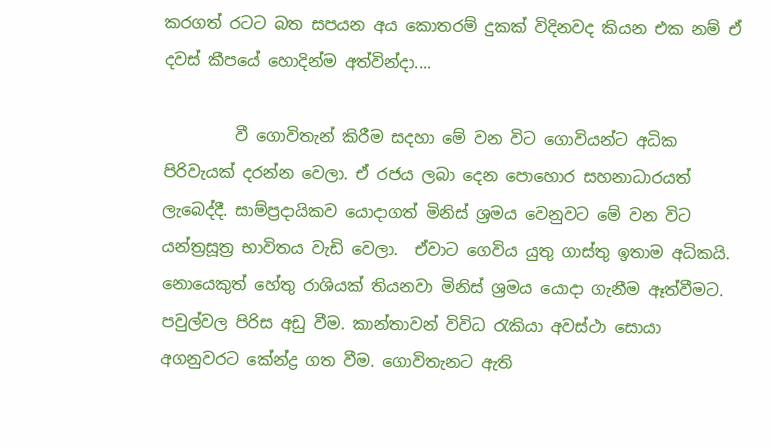කරගත් රටට බත සපයන අය කොතරම් දුකක් විදිනවද කියන එක නම් ඒ දවස් කීපයේ හොදින්ම අත්වින්දා....

         වී ගොවිතැන් කිරීම සදහා මේ වන විට ගොවියන්ට අධික පිරිවැයක් දරන්න වෙලා. ඒ රජය ලබා දෙන පොහොර සහනාධාරයත් ලැබෙද්දී. සාම්ප්‍රදායිකව යොදාගත් මිනිස් ශ්‍රමය වෙනුවට මේ වන විට යන්ත්‍රසූත්‍ර භාවිතය වැඩි වෙලා.  ඒවාට ගෙවිය යුතු ගාස්තු ඉතාම අධිකයි. නොයෙකුත් හේතු රාශියක් තියනවා මිනිස් ශ්‍රමය යොදා ගැනීම ඈත්වීමට. පවුල්වල පිරිස අඩු වීම. කාන්තාවන් විවිධ රැකියා අවස්ථා සොයා අගනුවරට කේන්ද්‍ර ගත වීම. ගොවිතැනට ඇති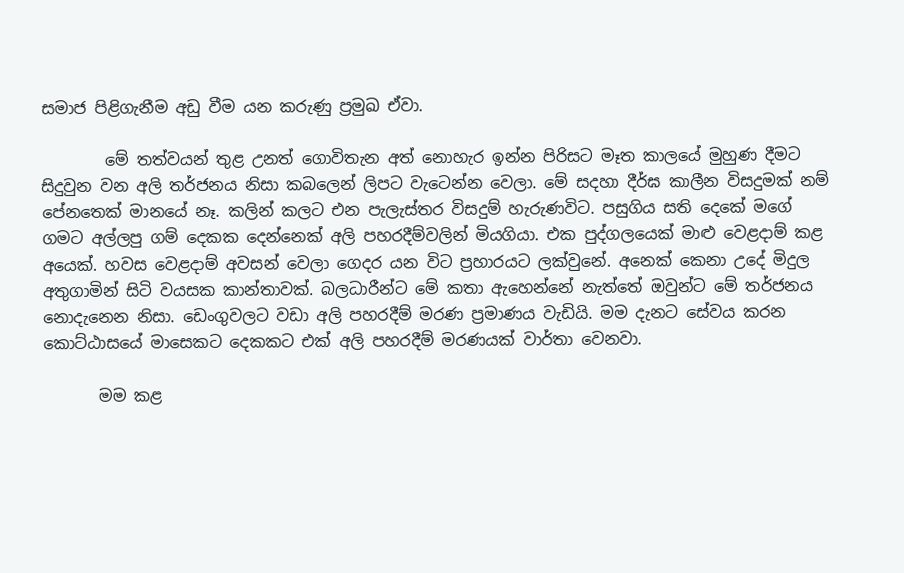සමාජ පිළිගැනීම අඩු වීම යන කරුණු ප්‍රමුඛ ඒවා.

        මේ තත්වයන් තුළ උනත් ගොවිතැන අත් නොහැර ඉන්න පිරිසට මෑත කාලයේ මුහුණ දීමට සිදුවුන වන අලි තර්ජනය නිසා කබලෙන් ලිපට වැටෙන්න වෙලා. මේ සදහා දීර්ඝ කාලීන විසදුමක් නම් පේනතෙක් මානයේ නෑ. කලින් කලට එන පැලැස්තර විසදුම් හැරුණවිට. පසුගිය සති දෙකේ මගේ ගමට අල්ලපු ගම් දෙකක දෙන්නෙක් අලි පහරදීම්වලින් මියගියා. එක පුද්ගලයෙක් මාළු වෙළදාම් කළ අයෙක්. හවස වෙළදාම් අවසන් වෙලා ගෙදර යන විට ප්‍රහාරයට ලක්වුනේ. අනෙක් කෙනා උදේ මිදුල අතුගාමින් සිටි වයසක කාන්තාවක්. බලධාරීන්ට මේ කතා ඇහෙන්නේ නැත්තේ ඔවුන්ට මේ තර්ජනය නොදැනෙන නිසා. ඩෙංගුවලට වඩා අලි පහරදීම් මරණ ප්‍රමාණය වැඩියි. මම දැනට සේවය කරන කොට්ඨාසයේ මාසෙකට දෙකකට එක් අලි පහරදීම් මරණයක් වාර්තා වෙනවා.

       මම කළ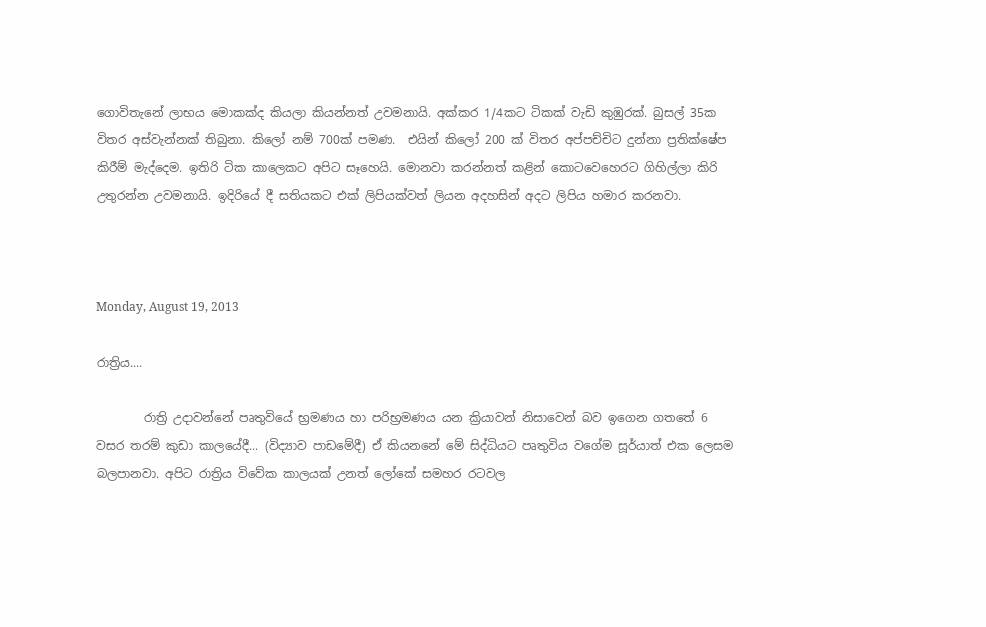ගොවිතැනේ ලාභය මොකක්ද කියලා කියන්නත් උවමනායි. අක්කර 1/4කට ටිකක් වැඩි කුඹුරක්. බුසල් 35ක විතර අස්වැන්නක් තිබුනා. කිලෝ නම් 700ක් පමණ.  එයින් කිලෝ 200 ක් විතර අප්පච්චිට දුන්නා ප්‍රතික්ෂේප කිරීම් මැද්දෙම. ඉතිරි ටික කාලෙකට අපිට සෑහෙයි. මොනවා කරන්නත් කළින් කොටවෙහෙරට ගිහිල්ලා කිරි උතුරන්න උවමනායි. ඉදිරියේ දී සතියකට එක් ලිපියක්වත් ලියන අදහසින් අදට ලිපිය හමාර කරනවා.



Monday, August 19, 2013

රාත්‍රිය....

        රාත්‍රි උදාවන්නේ පෘතුවියේ භ්‍රමණය හා පරිභ්‍රමණය යන ක්‍රියාවන් නිසාවෙන් බව ඉගෙන ගතතේ 6 වසර තරම් කුඩා කාලයේදී... (විද්‍යාව පාඩමේදී) ඒ කියනනේ මේ සිද්ධියට පෘතුවිය වගේම සූර්යාත් එක ලෙසම බලපානවා. අපිට රාත්‍රිය විවේක කාලයක් උනත් ලෝකේ සමහර රටවල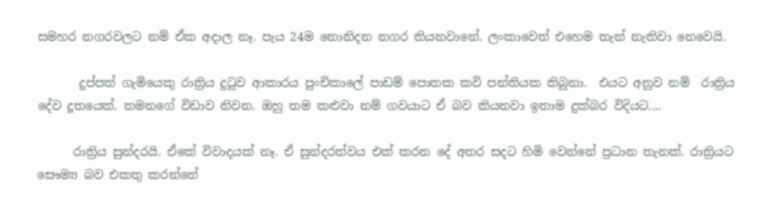සමහර නගරවලට නම් ඒක අදාල නෑ. පැය 24ම නොනිදන නගර තියනවානේ. ලංකාවෙත් එහෙම තැන් නැතිවා නෙවෙයි.

       දුප්පත් ගැමියෙකු රාත්‍රිය දුටුව ආකාරය පුංචිකාලේ පාඩම් පොතක කවි පන්තියක තිබුනා.  එයට අනුව නම්  රාත්‍රිය දේව දූතයෙක්. තමනගේ විඩාව නිවන. ඔහු තම කළුවා නම් ගවයාට ඒ බව කියනවා ඉතාම දුක්බර විදියට....

      රාත්‍රිය සුන්දරයි. ඒකේ විවාදයක් නෑ. ඒ සුන්දරත්වය එක් කරන දේ අතර සදට හිමි වෙන්නේ ප්‍රධාන තැනක්. රාත්‍රියට සෞම්‍ය බව එකතු කරන්නේ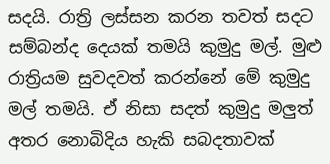සදයි. රාත්‍රි ලස්සන කරන තවත් සදට සම්බන්ද දෙයක් තමයි කුමුදු මල්. මුළු රාත්‍රියම සුවදවත් කරන්නේ මේ කුමුදු මල් තමයි. ඒ නිසා සදත් කුමුදු මලුත් අතර නොබිදිය හැකි සබදතාවක්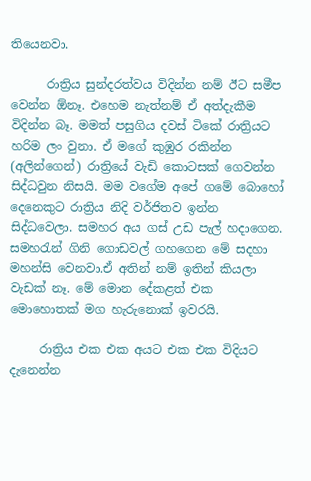තියෙනවා.

      රාත්‍රිය සුන්දරත්වය විදින්න නම් ඊට සමීප වෙන්න ඕනෑ. එහෙම නැත්නම් ඒ අත්දැකීම විදින්න බෑ. මමත් පසුගිය දවස් ටිකේ රාත්‍රියට හරිම ලං වුනා. ඒ මගේ කුඹුර රකින්න (අලින්ගෙන්) රාත්‍රියේ වැඩි කොටසක් ගෙවන්න  සිද්ධවුන නිසයි. මම වගේම අපේ ගමේ බොහෝ දෙනෙකුට රාත්‍රිය නිදි වර්ජිතව ඉන්න සිද්ධවෙලා. සමහර අය ගස් උඩ පැල් හදාගෙන. සමහරැන් ගිනි ගොඩවල් ගහගෙන මේ සදහා මහන්සි වෙනවා.ඒ අතින් නම් ඉතින් කියලා වැඩක් නෑ. මේ මොන දේකළත් එක මොහොතක් මග හැරුනොක් ඉවරයි.

     රාත්‍රිය එක එක අයට එක එක විදියට දැනෙන්න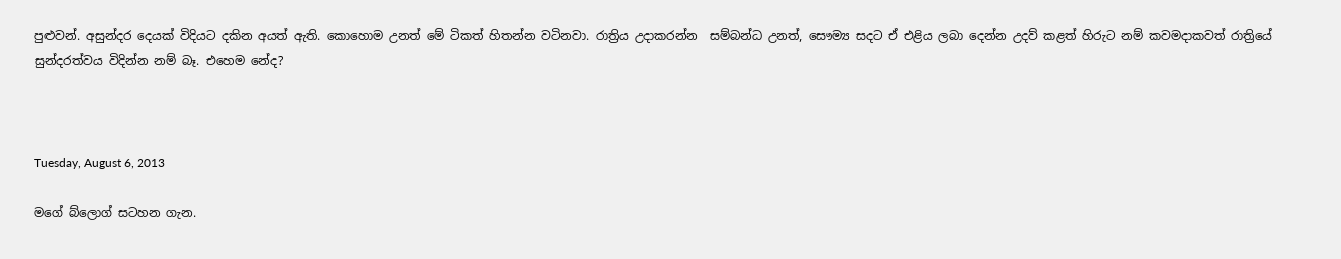පුළුවන්. අසුන්දර දෙයක් විදියට දකින අයත් ඇති. කොහොම උනත් මේ ටිකත් හිතන්න වටිනවා. රාත්‍රිය උදාකරන්න  සම්බන්ධ උනත්, සෞම්‍ය සදට ඒ එළිය ලබා දෙන්න උදව් කළත් හිරුට නම් කවමදාකවත් රාත්‍රියේ සුන්දරත්වය විදින්න නම් බෑ. එහෙම නේද?



Tuesday, August 6, 2013

මගේ බ්ලොග් සටහන ගැන.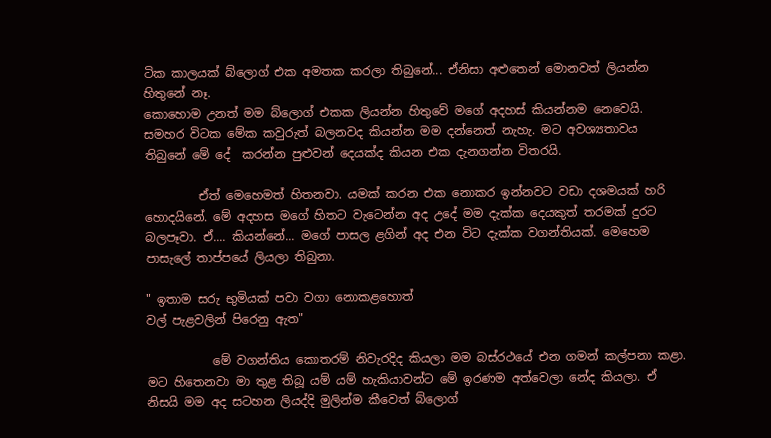ටික කාලයක් බ්ලොග් එක අමතක කරලා තිබුනේ... ඒනිසා අළුතෙන් මොනවත් ලියන්න හිතුනේ නෑ.
කොහොම උනත් මම බ්ලොග් එකක ලියන්න හිතුවේ මගේ අදහස් කියන්නම නෙවෙයි. සමහර විටක මේක කවුරුත් බලනවද කියන්න මම දන්නෙත් නැහැ. මට අවශ්‍යතාවය තිබුනේ මේ දේ  කරන්න පුළුවන් දෙයක්ද කියන එක දැනගන්න විතරයි.

         ඒත් මෙහෙමත් හිතනවා. යමක් කරන එක නොකර ඉන්නවට වඩා දශමයක් හරි හොදයිනේ. මේ අදහස මගේ හිතට වැටෙන්න අද උදේ මම දැක්ක දෙයකුත් තරමක් දුරට බලපෑවා. ඒ.... කියන්නේ... මගේ පාසල ළගින් අද එන විට දැක්ක වගන්තියක්. මෙහෙම පාසැලේ තාප්පයේ ලියලා තිබුනා.

" ඉතාම සරු භුමියක් පවා වගා නොකළහොත්
වල් පැළවලින් පිරෙනු ඇත"

           මේ වගන්තිය කොතරම් නිවැරදිද කියලා මම බස්රථයේ එන ගමන් කල්පනා කළා. මට හිතෙනවා මා තුළ තිබූ යම් යම් හැකියාවන්ට මේ ඉරණම අත්වෙලා නේද කියලා. ඒ නිසයි මම අද සටහන ලියද්දි මුලින්ම කීවෙත් බ්ලොග්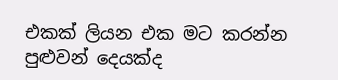එකක් ලියන එක මට කරන්න පුළුවන් දෙයක්ද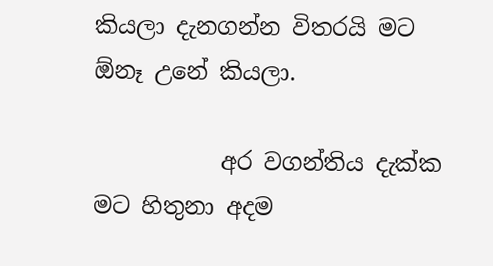කියලා දැනගන්න විතරයි මට ඕනෑ උනේ කියලා.

           අර වගන්තිය දැක්ක මට හිතුනා අදම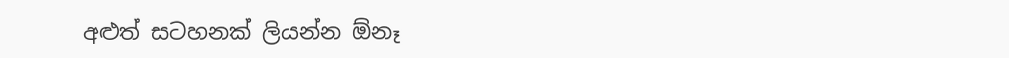අළුත් සටහනක් ලියන්න ඕනෑ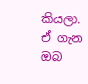කියලා. ඒ ගැන ඔබ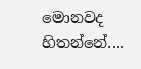මොනවද හිතන්නේ....